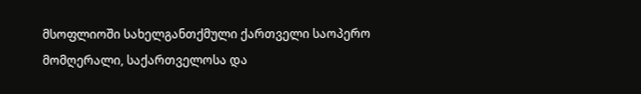მსოფლიოში სახელგანთქმული ქართველი საოპერო მომღერალი, საქართველოსა და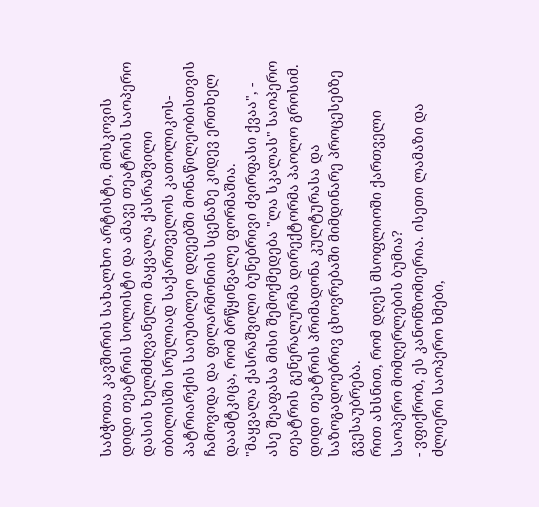საბჭოთა კავშირის სახალხო არტისტი, მოსკოვის დიდი თეატრის სოლისტი და ამავე თეატრის საოპერო დასის ხელმძღვანელი მაყვალა ქასრაშვილი თბილისში სრულიად საქართველოს კათოლიკოს-პატრიარქის საიუბილეო დღეებში მონაწილეობისთვის ჩამოვიდა და ფილარმონიის სცენაზე კიდევ ერთხელ დაამტკიცა, რომ ბრწყინვალე ფორმაშია.
"მაყვალა ქასრაშვილი ბუნებრივი ძვირფასი ქვაა", - ასე შეაფასა მისი შემოქმედება "ლა სკალას" საოპერო თეატრის გენერალურმა დირექტორმა პაოლო გროსიმ.
დიდი თეატრის პრიმადონა კულტურასა და საზოგადოებრივ ცხოვრებაში მიმდინარე პროცესებზე გვესაუბრება.
რით ახსნით, რომ დღეს მსოფლიოში ქართველი საოპერო მომღერლების ბუმია?
- ვფიქრობ, ეს კანონზომიერია. ისეთი ლამაზი და ძლიერი საოპერო ხმები,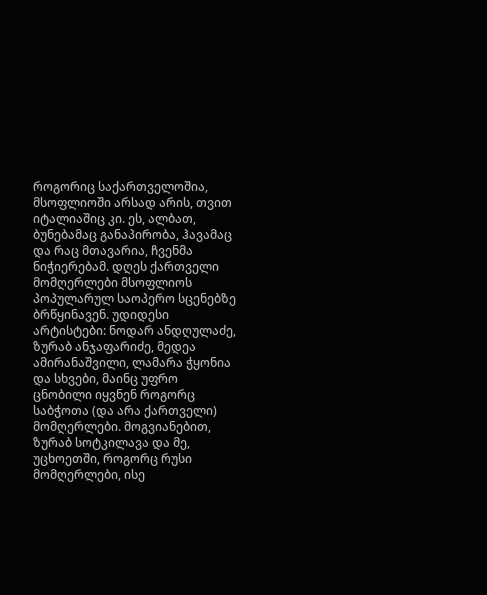როგორიც საქართველოშია, მსოფლიოში არსად არის, თვით იტალიაშიც კი. ეს, ალბათ, ბუნებამაც განაპირობა, ჰავამაც და რაც მთავარია, ჩვენმა ნიჭიერებამ. დღეს ქართველი მომღერლები მსოფლიოს პოპულარულ საოპერო სცენებზე ბრწყინავენ. უდიდესი არტისტები: ნოდარ ანდღულაძე, ზურაბ ანჯაფარიძე, მედეა ამირანაშვილი, ლამარა ჭყონია და სხვები, მაინც უფრო ცნობილი იყვნენ როგორც საბჭოთა (და არა ქართველი) მომღერლები. მოგვიანებით, ზურაბ სოტკილავა და მე, უცხოეთში, როგორც რუსი მომღერლები, ისე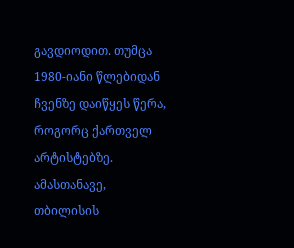გავდიოდით. თუმცა 1980-იანი წლებიდან ჩვენზე დაიწყეს წერა, როგორც ქართველ არტისტებზე. ამასთანავე, თბილისის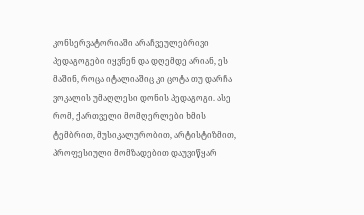კონსერვატორიაში არაჩვეულებრივი პედაგოგები იყვნენ და დღემდე არიან, ეს მაშინ, როცა იტალიაშიც კი ცოტა თუ დარჩა ვოკალის უმაღლესი დონის პედაგოგი. ასე რომ, ქართველი მომღერლები ხმის ტემბრით, მუსიკალურობით, არტისტიზმით, პროფესიული მომზადებით დაუვიწყარ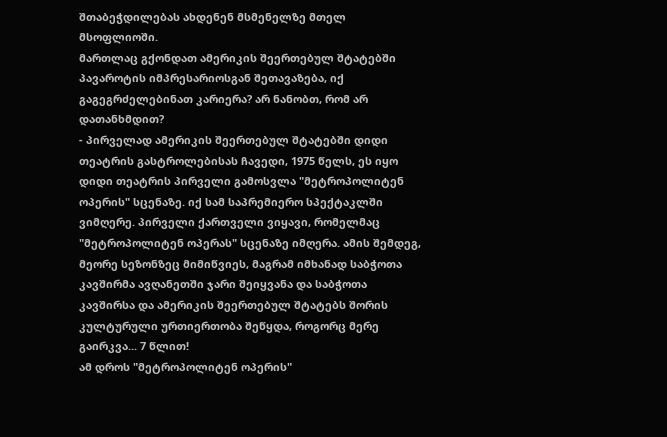შთაბეჭდილებას ახდენენ მსმენელზე მთელ მსოფლიოში.
მართლაც გქონდათ ამერიკის შეერთებულ შტატებში პავაროტის იმპრესარიოსგან შეთავაზება, იქ გაგეგრძელებინათ კარიერა? არ ნანობთ, რომ არ დათანხმდით?
- პირველად ამერიკის შეერთებულ შტატებში დიდი თეატრის გასტროლებისას ჩავედი, 1975 წელს, ეს იყო დიდი თეატრის პირველი გამოსვლა "მეტროპოლიტენ ოპერის" სცენაზე. იქ სამ საპრემიერო სპექტაკლში ვიმღერე. პირველი ქართველი ვიყავი, რომელმაც "მეტროპოლიტენ ოპერას" სცენაზე იმღერა. ამის შემდეგ, მეორე სეზონზეც მიმიწვიეს, მაგრამ იმხანად საბჭოთა კავშირმა ავღანეთში ჯარი შეიყვანა და საბჭოთა კავშირსა და ამერიკის შეერთებულ შტატებს შორის კულტურული ურთიერთობა შეწყდა, როგორც მერე გაირკვა... 7 წლით!
ამ დროს "მეტროპოლიტენ ოპერის"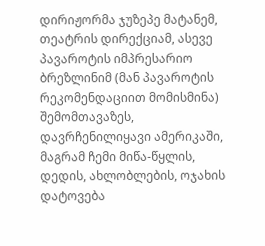დირიჟორმა ჯუზეპე მატანემ, თეატრის დირექციამ, ასევე პავაროტის იმპრესარიო ბრეზლინიმ (მან პავაროტის რეკომენდაციით მომისმინა) შემომთავაზეს, დავრჩენილიყავი ამერიკაში, მაგრამ ჩემი მიწა-წყლის, დედის, ახლობლების, ოჯახის დატოვება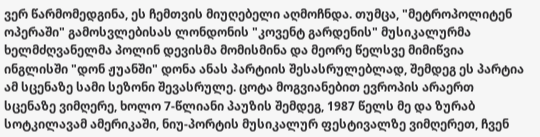ვერ წარმომედგინა, ეს ჩემთვის მიუღებელი აღმოჩნდა. თუმცა, "მეტროპოლიტენ ოპერაში" გამოსვლებისას ლონდონის "კოვენტ გარდენის" მუსიკალურმა ხელმძღვანელმა პოლინ დევისმა მომისმინა და მეორე წელსვე მიმიწვია ინგლისში "დონ ჟუანში" დონა ანას პარტიის შესასრულებლად, შემდეგ ეს პარტია ამ სცენაზე სამი სეზონი შევასრულე. ცოტა მოგვიანებით ევროპის არაერთ სცენაზე ვიმღერე, ხოლო 7-წლიანი პაუზის შემდეგ, 1987 წელს მე და ზურაბ სოტკილავამ ამერიკაში, ნიუ-პორტის მუსიკალურ ფესტივალზე ვიმღერეთ, ჩვენ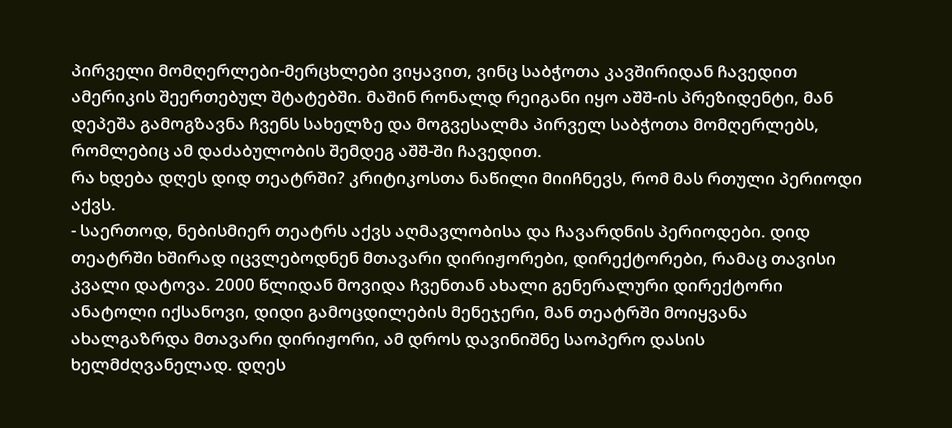პირველი მომღერლები-მერცხლები ვიყავით, ვინც საბჭოთა კავშირიდან ჩავედით ამერიკის შეერთებულ შტატებში. მაშინ რონალდ რეიგანი იყო აშშ-ის პრეზიდენტი, მან დეპეშა გამოგზავნა ჩვენს სახელზე და მოგვესალმა პირველ საბჭოთა მომღერლებს, რომლებიც ამ დაძაბულობის შემდეგ აშშ-ში ჩავედით.
რა ხდება დღეს დიდ თეატრში? კრიტიკოსთა ნაწილი მიიჩნევს, რომ მას რთული პერიოდი აქვს.
- საერთოდ, ნებისმიერ თეატრს აქვს აღმავლობისა და ჩავარდნის პერიოდები. დიდ თეატრში ხშირად იცვლებოდნენ მთავარი დირიჟორები, დირექტორები, რამაც თავისი კვალი დატოვა. 2000 წლიდან მოვიდა ჩვენთან ახალი გენერალური დირექტორი ანატოლი იქსანოვი, დიდი გამოცდილების მენეჯერი, მან თეატრში მოიყვანა ახალგაზრდა მთავარი დირიჟორი, ამ დროს დავინიშნე საოპერო დასის ხელმძღვანელად. დღეს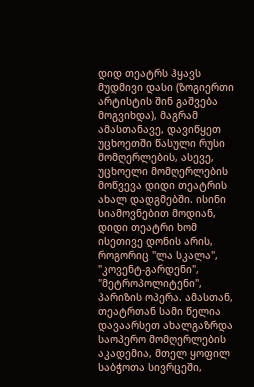დიდ თეატრს ჰყავს მუდმივი დასი (ზოგიერთი არტისტის შინ გაშვება მოგვიხდა), მაგრამ ამასთანავე, დავიწყეთ უცხოეთში წასული რუსი მომღერლების, ასევე, უცხოელი მომღერლების მოწვევა დიდი თეატრის ახალ დადგმებში. ისინი სიამოვნებით მოდიან, დიდი თეატრი ხომ ისეთივე დონის არის, როგორიც "ლა სკალა", "კოვენტ-გარდენი", "მეტროპოლიტენი", პარიზის ოპერა. ამასთან, თეატრთან სამი წელია დავაარსეთ ახალგაზრდა საოპერო მომღერლების აკადემია, მთელ ყოფილ საბჭოთა სივრცეში,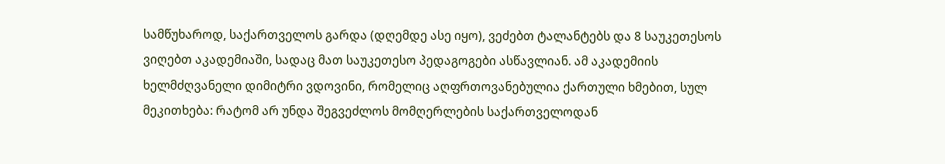სამწუხაროდ, საქართველოს გარდა (დღემდე ასე იყო), ვეძებთ ტალანტებს და 8 საუკეთესოს ვიღებთ აკადემიაში, სადაც მათ საუკეთესო პედაგოგები ასწავლიან. ამ აკადემიის ხელმძღვანელი დიმიტრი ვდოვინი, რომელიც აღფრთოვანებულია ქართული ხმებით, სულ მეკითხება: რატომ არ უნდა შეგვეძლოს მომღერლების საქართველოდან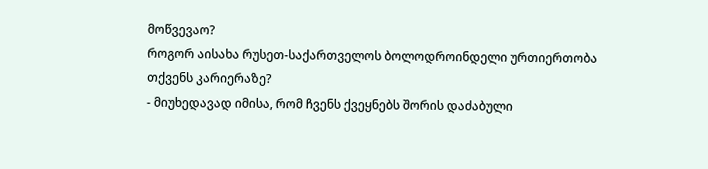მოწვევაო?
როგორ აისახა რუსეთ-საქართველოს ბოლოდროინდელი ურთიერთობა თქვენს კარიერაზე?
- მიუხედავად იმისა, რომ ჩვენს ქვეყნებს შორის დაძაბული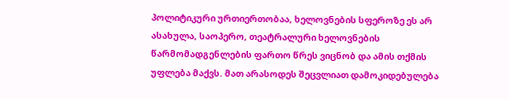პოლიტიკური ურთიერთობაა, ხელოვნების სფეროზე ეს არ ასახულა, საოპერო, თეატრალური ხელოვნების წარმომადგენლების ფართო წრეს ვიცნობ და ამის თქმის უფლება მაქვს. მათ არასოდეს შეცვლიათ დამოკიდებულება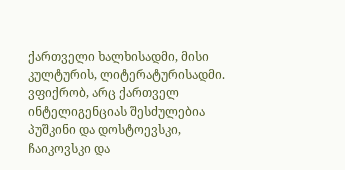ქართველი ხალხისადმი, მისი კულტურის, ლიტერატურისადმი. ვფიქრობ, არც ქართველ ინტელიგენციას შესძულებია პუშკინი და დოსტოევსკი, ჩაიკოვსკი და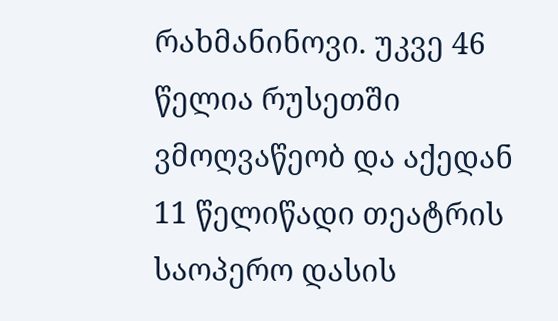რახმანინოვი. უკვე 46 წელია რუსეთში ვმოღვაწეობ და აქედან 11 წელიწადი თეატრის საოპერო დასის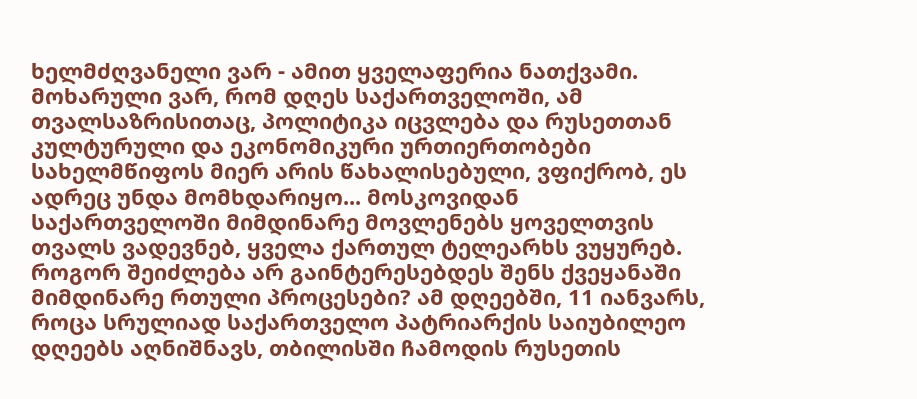ხელმძღვანელი ვარ - ამით ყველაფერია ნათქვამი. მოხარული ვარ, რომ დღეს საქართველოში, ამ თვალსაზრისითაც, პოლიტიკა იცვლება და რუსეთთან კულტურული და ეკონომიკური ურთიერთობები სახელმწიფოს მიერ არის წახალისებული, ვფიქრობ, ეს ადრეც უნდა მომხდარიყო... მოსკოვიდან საქართველოში მიმდინარე მოვლენებს ყოველთვის თვალს ვადევნებ, ყველა ქართულ ტელეარხს ვუყურებ. როგორ შეიძლება არ გაინტერესებდეს შენს ქვეყანაში მიმდინარე რთული პროცესები? ამ დღეებში, 11 იანვარს, როცა სრულიად საქართველო პატრიარქის საიუბილეო დღეებს აღნიშნავს, თბილისში ჩამოდის რუსეთის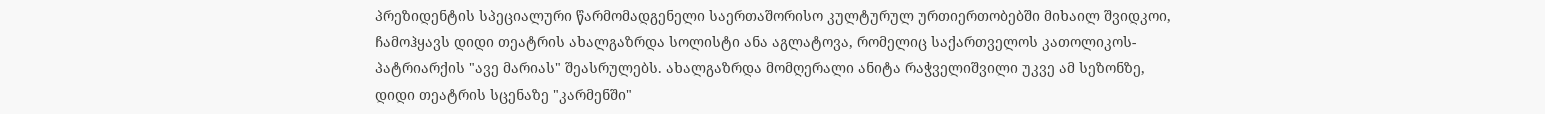პრეზიდენტის სპეციალური წარმომადგენელი საერთაშორისო კულტურულ ურთიერთობებში მიხაილ შვიდკოი, ჩამოჰყავს დიდი თეატრის ახალგაზრდა სოლისტი ანა აგლატოვა, რომელიც საქართველოს კათოლიკოს-პატრიარქის "ავე მარიას" შეასრულებს. ახალგაზრდა მომღერალი ანიტა რაჭველიშვილი უკვე ამ სეზონზე, დიდი თეატრის სცენაზე "კარმენში"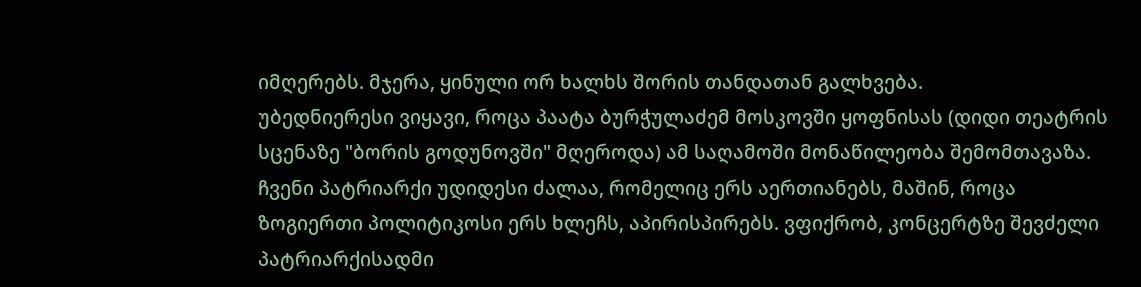იმღერებს. მჯერა, ყინული ორ ხალხს შორის თანდათან გალხვება.
უბედნიერესი ვიყავი, როცა პაატა ბურჭულაძემ მოსკოვში ყოფნისას (დიდი თეატრის სცენაზე "ბორის გოდუნოვში" მღეროდა) ამ საღამოში მონაწილეობა შემომთავაზა. ჩვენი პატრიარქი უდიდესი ძალაა, რომელიც ერს აერთიანებს, მაშინ, როცა ზოგიერთი პოლიტიკოსი ერს ხლეჩს, აპირისპირებს. ვფიქრობ, კონცერტზე შევძელი პატრიარქისადმი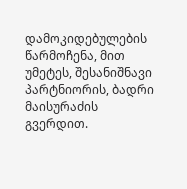დამოკიდებულების წარმოჩენა, მით უმეტეს, შესანიშნავი პარტნიორის, ბადრი მაისურაძის გვერდით.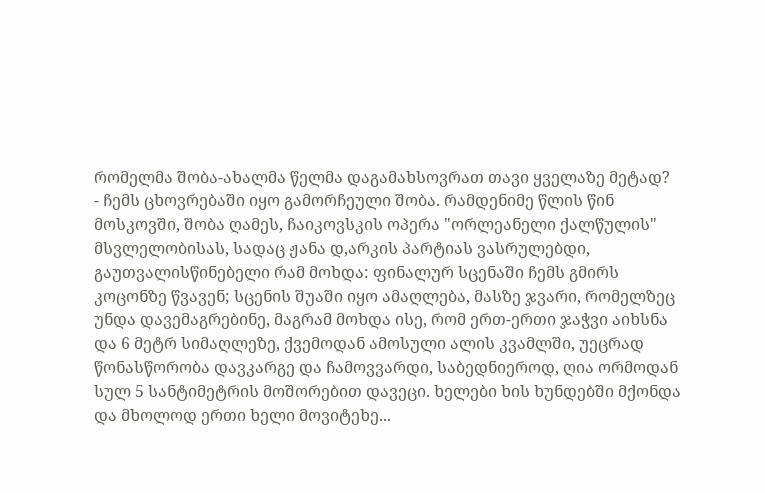რომელმა შობა-ახალმა წელმა დაგამახსოვრათ თავი ყველაზე მეტად?
- ჩემს ცხოვრებაში იყო გამორჩეული შობა. რამდენიმე წლის წინ მოსკოვში, შობა ღამეს, ჩაიკოვსკის ოპერა "ორლეანელი ქალწულის" მსვლელობისას, სადაც ჟანა დ,არკის პარტიას ვასრულებდი, გაუთვალისწინებელი რამ მოხდა: ფინალურ სცენაში ჩემს გმირს კოცონზე წვავენ; სცენის შუაში იყო ამაღლება, მასზე ჯვარი, რომელზეც უნდა დავემაგრებინე, მაგრამ მოხდა ისე, რომ ერთ-ერთი ჯაჭვი აიხსნა და 6 მეტრ სიმაღლეზე, ქვემოდან ამოსული ალის კვამლში, უეცრად წონასწორობა დავკარგე და ჩამოვვარდი, საბედნიეროდ, ღია ორმოდან სულ 5 სანტიმეტრის მოშორებით დავეცი. ხელები ხის ხუნდებში მქონდა და მხოლოდ ერთი ხელი მოვიტეხე...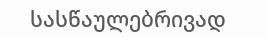სასწაულებრივად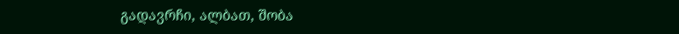გადავრჩი, ალბათ, შობა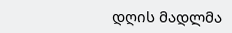დღის მადლმა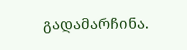გადამარჩინა.